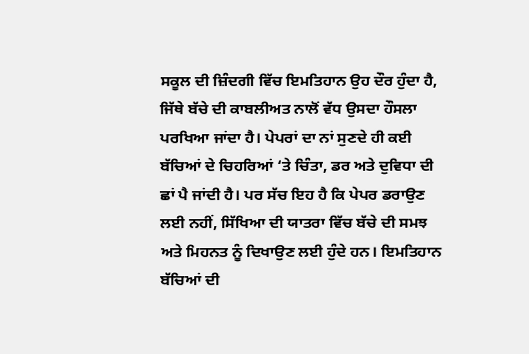ਸਕੂਲ ਦੀ ਜ਼ਿੰਦਗੀ ਵਿੱਚ ਇਮਤਿਹਾਨ ਉਹ ਦੌਰ ਹੁੰਦਾ ਹੈ, ਜਿੱਥੇ ਬੱਚੇ ਦੀ ਕਾਬਲੀਅਤ ਨਾਲੋਂ ਵੱਧ ਉਸਦਾ ਹੌਸਲਾ ਪਰਖਿਆ ਜਾਂਦਾ ਹੈ। ਪੇਪਰਾਂ ਦਾ ਨਾਂ ਸੁਣਦੇ ਹੀ ਕਈ ਬੱਚਿਆਂ ਦੇ ਚਿਹਰਿਆਂ ‘ਤੇ ਚਿੰਤਾ, ਡਰ ਅਤੇ ਦੁਵਿਧਾ ਦੀ ਛਾਂ ਪੈ ਜਾਂਦੀ ਹੈ। ਪਰ ਸੱਚ ਇਹ ਹੈ ਕਿ ਪੇਪਰ ਡਰਾਉਣ ਲਈ ਨਹੀਂ, ਸਿੱਖਿਆ ਦੀ ਯਾਤਰਾ ਵਿੱਚ ਬੱਚੇ ਦੀ ਸਮਝ ਅਤੇ ਮਿਹਨਤ ਨੂੰ ਦਿਖਾਉਣ ਲਈ ਹੁੰਦੇ ਹਨ। ਇਮਤਿਹਾਨ ਬੱਚਿਆਂ ਦੀ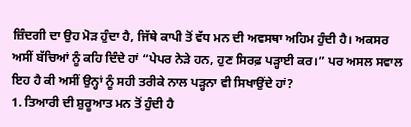ਜ਼ਿੰਦਗੀ ਦਾ ਉਹ ਮੋੜ ਹੁੰਦਾ ਹੈ, ਜਿੱਥੇ ਕਾਪੀ ਤੋਂ ਵੱਧ ਮਨ ਦੀ ਅਵਸਥਾ ਅਹਿਮ ਹੁੰਦੀ ਹੈ। ਅਕਸਰ ਅਸੀਂ ਬੱਚਿਆਂ ਨੂੰ ਕਹਿ ਦਿੰਦੇ ਹਾਂ “ਪੇਪਰ ਨੇੜੇ ਹਨ, ਹੁਣ ਸਿਰਫ਼ ਪੜ੍ਹਾਈ ਕਰ।” ਪਰ ਅਸਲ ਸਵਾਲ ਇਹ ਹੈ ਕੀ ਅਸੀਂ ਉਨ੍ਹਾਂ ਨੂੰ ਸਹੀ ਤਰੀਕੇ ਨਾਲ ਪੜ੍ਹਨਾ ਵੀ ਸਿਖਾਉਂਦੇ ਹਾਂ?
1. ਤਿਆਰੀ ਦੀ ਸ਼ੁਰੂਆਤ ਮਨ ਤੋਂ ਹੁੰਦੀ ਹੈ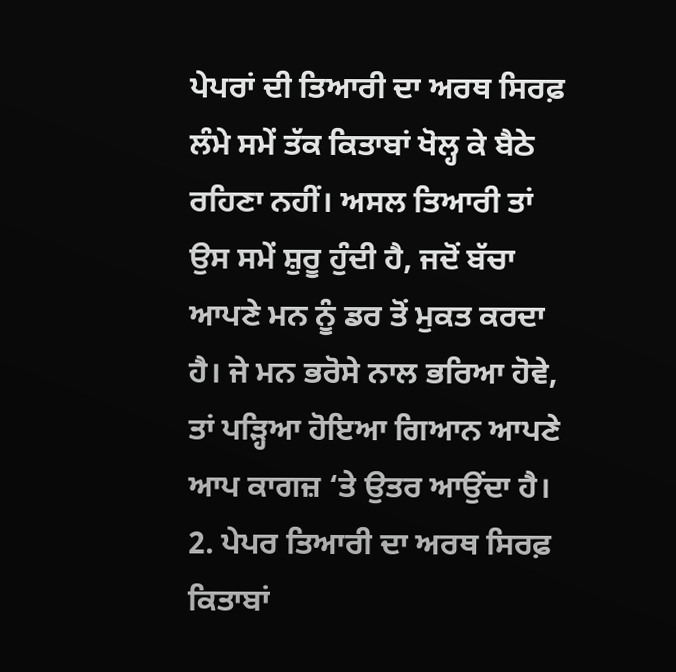ਪੇਪਰਾਂ ਦੀ ਤਿਆਰੀ ਦਾ ਅਰਥ ਸਿਰਫ਼ ਲੰਮੇ ਸਮੇਂ ਤੱਕ ਕਿਤਾਬਾਂ ਖੋਲ੍ਹ ਕੇ ਬੈਠੇ ਰਹਿਣਾ ਨਹੀਂ। ਅਸਲ ਤਿਆਰੀ ਤਾਂ ਉਸ ਸਮੇਂ ਸ਼ੁਰੂ ਹੁੰਦੀ ਹੈ, ਜਦੋਂ ਬੱਚਾ ਆਪਣੇ ਮਨ ਨੂੰ ਡਰ ਤੋਂ ਮੁਕਤ ਕਰਦਾ ਹੈ। ਜੇ ਮਨ ਭਰੋਸੇ ਨਾਲ ਭਰਿਆ ਹੋਵੇ, ਤਾਂ ਪੜ੍ਹਿਆ ਹੋਇਆ ਗਿਆਨ ਆਪਣੇ ਆਪ ਕਾਗਜ਼ ‘ਤੇ ਉਤਰ ਆਉਂਦਾ ਹੈ।
2. ਪੇਪਰ ਤਿਆਰੀ ਦਾ ਅਰਥ ਸਿਰਫ਼ ਕਿਤਾਬਾਂ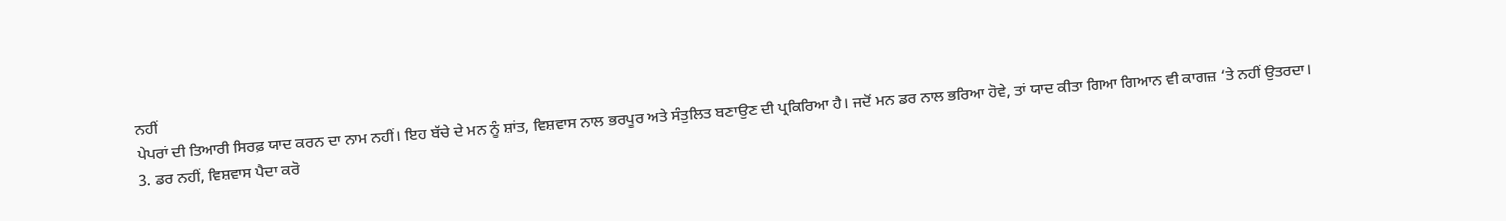ਨਹੀਂ
ਪੇਪਰਾਂ ਦੀ ਤਿਆਰੀ ਸਿਰਫ਼ ਯਾਦ ਕਰਨ ਦਾ ਨਾਮ ਨਹੀਂ। ਇਹ ਬੱਚੇ ਦੇ ਮਨ ਨੂੰ ਸ਼ਾਂਤ, ਵਿਸ਼ਵਾਸ ਨਾਲ ਭਰਪੂਰ ਅਤੇ ਸੰਤੁਲਿਤ ਬਣਾਉਣ ਦੀ ਪ੍ਰਕਿਰਿਆ ਹੈ। ਜਦੋਂ ਮਨ ਡਰ ਨਾਲ ਭਰਿਆ ਹੋਵੇ, ਤਾਂ ਯਾਦ ਕੀਤਾ ਗਿਆ ਗਿਆਨ ਵੀ ਕਾਗਜ਼ ‘ਤੇ ਨਹੀਂ ਉਤਰਦਾ।
3. ਡਰ ਨਹੀਂ, ਵਿਸ਼ਵਾਸ ਪੈਦਾ ਕਰੋ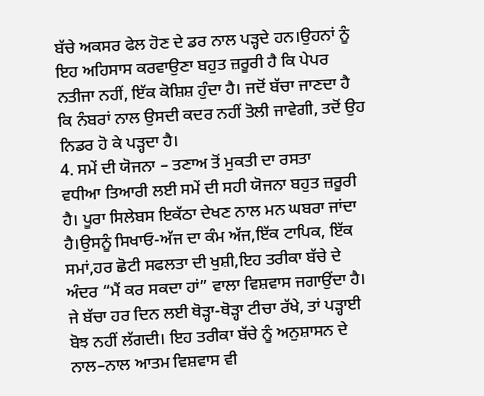ਬੱਚੇ ਅਕਸਰ ਫੇਲ ਹੋਣ ਦੇ ਡਰ ਨਾਲ ਪੜ੍ਹਦੇ ਹਨ।ਉਹਨਾਂ ਨੂੰ ਇਹ ਅਹਿਸਾਸ ਕਰਵਾਉਣਾ ਬਹੁਤ ਜ਼ਰੂਰੀ ਹੈ ਕਿ ਪੇਪਰ ਨਤੀਜਾ ਨਹੀਂ, ਇੱਕ ਕੋਸ਼ਿਸ਼ ਹੁੰਦਾ ਹੈ। ਜਦੋਂ ਬੱਚਾ ਜਾਣਦਾ ਹੈ ਕਿ ਨੰਬਰਾਂ ਨਾਲ ਉਸਦੀ ਕਦਰ ਨਹੀਂ ਤੋਲੀ ਜਾਵੇਗੀ, ਤਦੋਂ ਉਹ ਨਿਡਰ ਹੋ ਕੇ ਪੜ੍ਹਦਾ ਹੈ।
4. ਸਮੇਂ ਦੀ ਯੋਜਨਾ – ਤਣਾਅ ਤੋਂ ਮੁਕਤੀ ਦਾ ਰਸਤਾ
ਵਧੀਆ ਤਿਆਰੀ ਲਈ ਸਮੇਂ ਦੀ ਸਹੀ ਯੋਜਨਾ ਬਹੁਤ ਜ਼ਰੂਰੀ ਹੈ। ਪੂਰਾ ਸਿਲੇਬਸ ਇਕੱਠਾ ਦੇਖਣ ਨਾਲ ਮਨ ਘਬਰਾ ਜਾਂਦਾ ਹੈ।ਉਸਨੂੰ ਸਿਖਾਓ-ਅੱਜ ਦਾ ਕੰਮ ਅੱਜ,ਇੱਕ ਟਾਪਿਕ, ਇੱਕ ਸਮਾਂ,ਹਰ ਛੋਟੀ ਸਫਲਤਾ ਦੀ ਖੁਸ਼ੀ,ਇਹ ਤਰੀਕਾ ਬੱਚੇ ਦੇ ਅੰਦਰ “ਮੈਂ ਕਰ ਸਕਦਾ ਹਾਂ” ਵਾਲਾ ਵਿਸ਼ਵਾਸ ਜਗਾਉਂਦਾ ਹੈ।
ਜੇ ਬੱਚਾ ਹਰ ਦਿਨ ਲਈ ਥੋੜ੍ਹਾ-ਥੋੜ੍ਹਾ ਟੀਚਾ ਰੱਖੇ, ਤਾਂ ਪੜ੍ਹਾਈ ਬੋਝ ਨਹੀਂ ਲੱਗਦੀ। ਇਹ ਤਰੀਕਾ ਬੱਚੇ ਨੂੰ ਅਨੁਸ਼ਾਸਨ ਦੇ ਨਾਲ–ਨਾਲ ਆਤਮ ਵਿਸ਼ਵਾਸ ਵੀ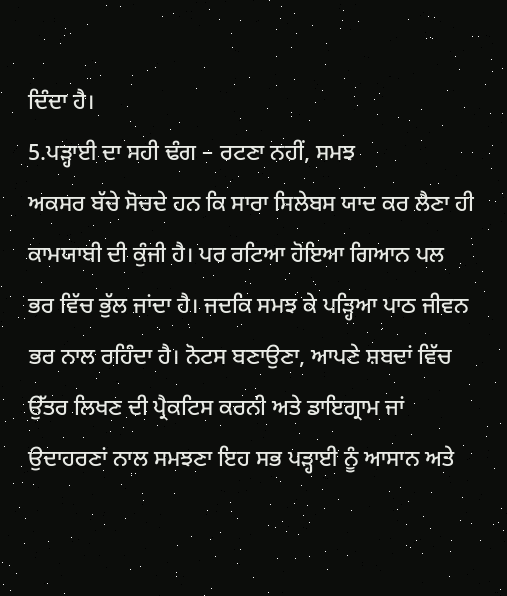ਦਿੰਦਾ ਹੈ।
5.ਪੜ੍ਹਾਈ ਦਾ ਸਹੀ ਢੰਗ – ਰਟਣਾ ਨਹੀਂ, ਸਮਝ
ਅਕਸਰ ਬੱਚੇ ਸੋਚਦੇ ਹਨ ਕਿ ਸਾਰਾ ਸਿਲੇਬਸ ਯਾਦ ਕਰ ਲੈਣਾ ਹੀ ਕਾਮਯਾਬੀ ਦੀ ਕੁੰਜੀ ਹੈ। ਪਰ ਰਟਿਆ ਹੋਇਆ ਗਿਆਨ ਪਲ ਭਰ ਵਿੱਚ ਭੁੱਲ ਜਾਂਦਾ ਹੈ। ਜਦਕਿ ਸਮਝ ਕੇ ਪੜ੍ਹਿਆ ਪਾਠ ਜੀਵਨ ਭਰ ਨਾਲ ਰਹਿੰਦਾ ਹੈ। ਨੋਟਸ ਬਣਾਉਣਾ, ਆਪਣੇ ਸ਼ਬਦਾਂ ਵਿੱਚ ਉੱਤਰ ਲਿਖਣ ਦੀ ਪ੍ਰੈਕਟਿਸ ਕਰਨੀ ਅਤੇ ਡਾਇਗ੍ਰਾਮ ਜਾਂ ਉਦਾਹਰਣਾਂ ਨਾਲ ਸਮਝਣਾ ਇਹ ਸਭ ਪੜ੍ਹਾਈ ਨੂੰ ਆਸਾਨ ਅਤੇ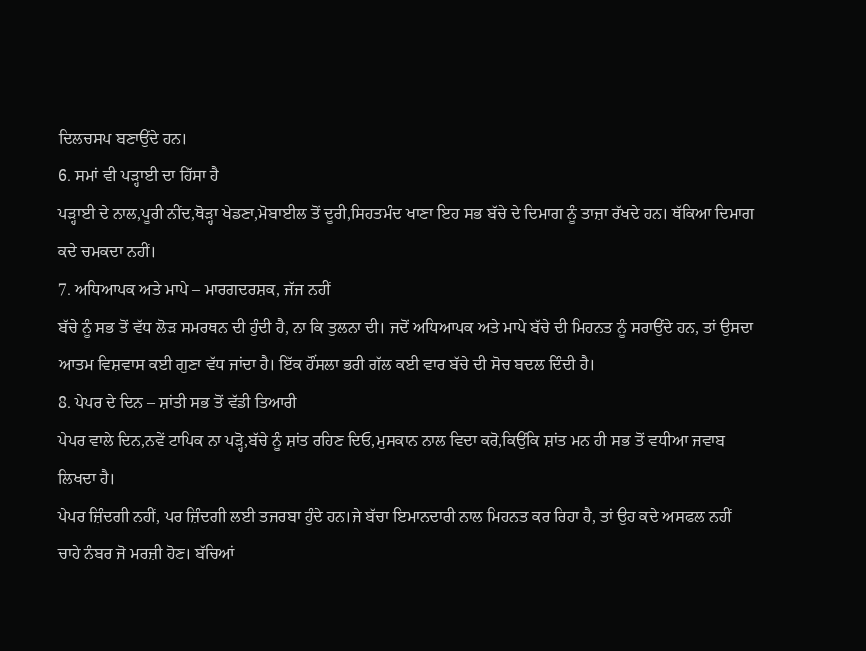ਦਿਲਚਸਪ ਬਣਾਉਂਦੇ ਹਨ।
6. ਸਮਾਂ ਵੀ ਪੜ੍ਹਾਈ ਦਾ ਹਿੱਸਾ ਹੈ
ਪੜ੍ਹਾਈ ਦੇ ਨਾਲ,ਪੂਰੀ ਨੀਂਦ,ਥੋੜ੍ਹਾ ਖੇਡਣਾ,ਮੋਬਾਈਲ ਤੋਂ ਦੂਰੀ,ਸਿਹਤਮੰਦ ਖਾਣਾ ਇਹ ਸਭ ਬੱਚੇ ਦੇ ਦਿਮਾਗ ਨੂੰ ਤਾਜ਼ਾ ਰੱਖਦੇ ਹਨ। ਥੱਕਿਆ ਦਿਮਾਗ ਕਦੇ ਚਮਕਦਾ ਨਹੀਂ।
7. ਅਧਿਆਪਕ ਅਤੇ ਮਾਪੇ – ਮਾਰਗਦਰਸ਼ਕ, ਜੱਜ ਨਹੀਂ
ਬੱਚੇ ਨੂੰ ਸਭ ਤੋਂ ਵੱਧ ਲੋੜ ਸਮਰਥਨ ਦੀ ਹੁੰਦੀ ਹੈ, ਨਾ ਕਿ ਤੁਲਨਾ ਦੀ। ਜਦੋਂ ਅਧਿਆਪਕ ਅਤੇ ਮਾਪੇ ਬੱਚੇ ਦੀ ਮਿਹਨਤ ਨੂੰ ਸਰਾਉਂਦੇ ਹਨ, ਤਾਂ ਉਸਦਾ ਆਤਮ ਵਿਸ਼ਵਾਸ ਕਈ ਗੁਣਾ ਵੱਧ ਜਾਂਦਾ ਹੈ। ਇੱਕ ਹੌਂਸਲਾ ਭਰੀ ਗੱਲ ਕਈ ਵਾਰ ਬੱਚੇ ਦੀ ਸੋਚ ਬਦਲ ਦਿੰਦੀ ਹੈ।
8. ਪੇਪਰ ਦੇ ਦਿਨ – ਸ਼ਾਂਤੀ ਸਭ ਤੋਂ ਵੱਡੀ ਤਿਆਰੀ
ਪੇਪਰ ਵਾਲੇ ਦਿਨ,ਨਵੇਂ ਟਾਪਿਕ ਨਾ ਪੜ੍ਹੋ,ਬੱਚੇ ਨੂੰ ਸ਼ਾਂਤ ਰਹਿਣ ਦਿਓ,ਮੁਸਕਾਨ ਨਾਲ ਵਿਦਾ ਕਰੋ,ਕਿਉਂਕਿ ਸ਼ਾਂਤ ਮਨ ਹੀ ਸਭ ਤੋਂ ਵਧੀਆ ਜਵਾਬ ਲਿਖਦਾ ਹੈ।
ਪੇਪਰ ਜ਼ਿੰਦਗੀ ਨਹੀਂ, ਪਰ ਜ਼ਿੰਦਗੀ ਲਈ ਤਜਰਬਾ ਹੁੰਦੇ ਹਨ।ਜੇ ਬੱਚਾ ਇਮਾਨਦਾਰੀ ਨਾਲ ਮਿਹਨਤ ਕਰ ਰਿਹਾ ਹੈ, ਤਾਂ ਉਹ ਕਦੇ ਅਸਫਲ ਨਹੀਂ ਚਾਹੇ ਨੰਬਰ ਜੋ ਮਰਜ਼ੀ ਹੋਣ। ਬੱਚਿਆਂ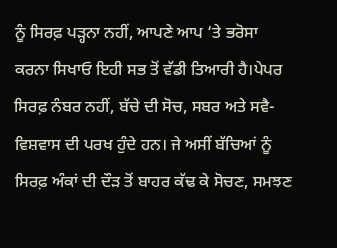ਨੂੰ ਸਿਰਫ਼ ਪੜ੍ਹਨਾ ਨਹੀਂ, ਆਪਣੇ ਆਪ ‘ਤੇ ਭਰੋਸਾ ਕਰਨਾ ਸਿਖਾਓ ਇਹੀ ਸਭ ਤੋਂ ਵੱਡੀ ਤਿਆਰੀ ਹੈ।ਪੇਪਰ ਸਿਰਫ਼ ਨੰਬਰ ਨਹੀਂ, ਬੱਚੇ ਦੀ ਸੋਚ, ਸਬਰ ਅਤੇ ਸਵੈ-ਵਿਸ਼ਵਾਸ ਦੀ ਪਰਖ ਹੁੰਦੇ ਹਨ। ਜੇ ਅਸੀਂ ਬੱਚਿਆਂ ਨੂੰ ਸਿਰਫ਼ ਅੰਕਾਂ ਦੀ ਦੌੜ ਤੋਂ ਬਾਹਰ ਕੱਢ ਕੇ ਸੋਚਣ, ਸਮਝਣ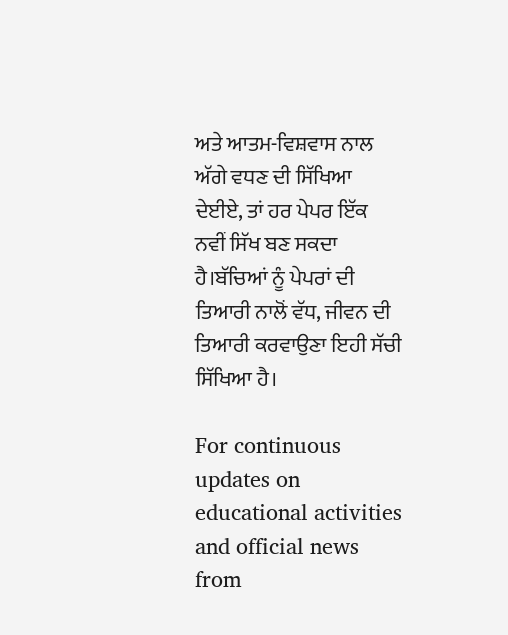ਅਤੇ ਆਤਮ-ਵਿਸ਼ਵਾਸ ਨਾਲ ਅੱਗੇ ਵਧਣ ਦੀ ਸਿੱਖਿਆ ਦੇਈਏ, ਤਾਂ ਹਰ ਪੇਪਰ ਇੱਕ ਨਵੀਂ ਸਿੱਖ ਬਣ ਸਕਦਾ ਹੈ।ਬੱਚਿਆਂ ਨੂੰ ਪੇਪਰਾਂ ਦੀ ਤਿਆਰੀ ਨਾਲੋਂ ਵੱਧ, ਜੀਵਨ ਦੀ ਤਿਆਰੀ ਕਰਵਾਉਣਾ ਇਹੀ ਸੱਚੀ ਸਿੱਖਿਆ ਹੈ।

For continuous updates on educational activities and official news from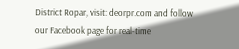District Ropar, visit: deorpr.com and follow our Facebook page for real-time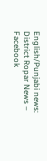English/Punjabi news: District Ropar News – Facebook